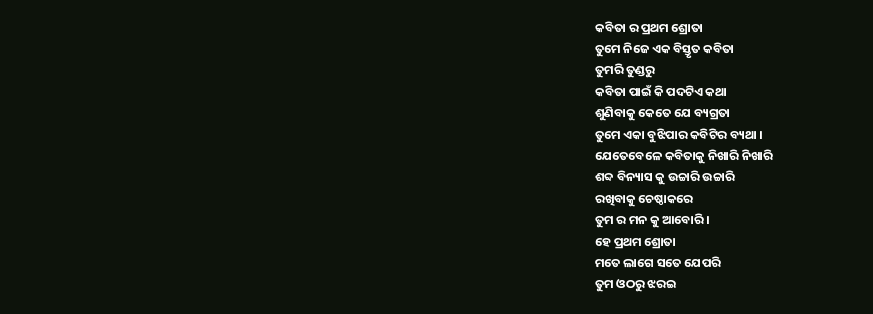କବିତା ର ପ୍ରଥମ ଶ୍ରୋତା
ତୁମେ ନିଜେ ଏକ ବିସ୍ତୃତ କବିତା
ତୁମରି ତୁଣ୍ଡରୁ
କବିତା ପାଇଁ କି ପଦଟିଏ କଥା
ଶୁଣିବାକୁ କେତେ ଯେ ବ୍ୟଗ୍ରତା
ତୁମେ ଏକା ବୁଝିପାର କବିଟିର ବ୍ୟଥା ।
ଯେତେବେଳେ କବିତାକୁ ନିଖାରି ନିଖାରି
ଶବ୍ଦ ବିନ୍ୟାସ କୁ ଉଚ୍ଚାରି ଉଚ୍ଚାରି
ରଖିବାକୁ ଚେଷ୍ଠାକରେ
ତୁମ ର ମନ କୁ ଆବୋରି ।
ହେ ପ୍ରଥମ ଶ୍ରୋତା
ମତେ ଲାଗେ ସତେ ଯେପରି
ତୁମ ଓଠରୁ ଝରଇ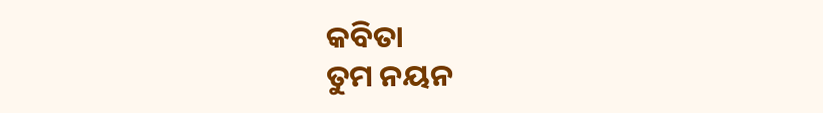କବିତା
ତୁମ ନୟନ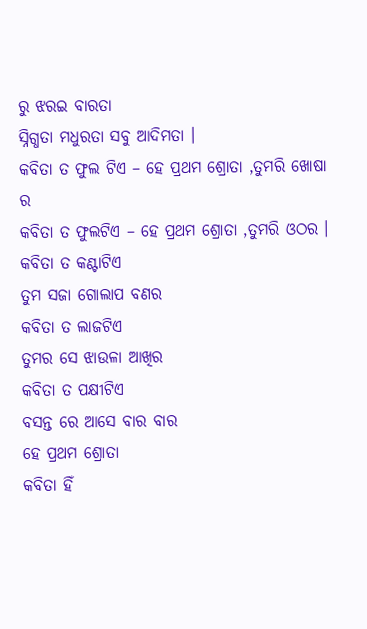ରୁ ଝରଇ ବାରତା
ସ୍ନିଗ୍ଧତା ମଧୁରତା ସବୁ ଆଦିମତା ।
କବିତା ତ ଫୁଲ ଟିଏ – ହେ ପ୍ରଥମ ଶ୍ରୋତା ,ତୁମରି ଖୋଷା ର
କବିତା ତ ଫୁଲଟିଏ – ହେ ପ୍ରଥମ ଶ୍ରୋତା ,ତୁମରି ଓଠର ।
କବିତା ତ କଣ୍ଟାଟିଏ
ତୁମ ସଜା ଗୋଲାପ ବଣର
କବିତା ତ ଲାଜଟିଏ
ତୁମର ସେ ଝାଉଳା ଆଖିର
କବିତା ତ ପକ୍ଷୀଟିଏ
ବସନ୍ତ ରେ ଆସେ ବାର ବାର
ହେ ପ୍ରଥମ ଶ୍ରୋତା
କବିତା ହିଁ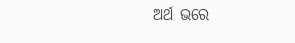ଅର୍ଥ ଭରେ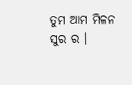ତୁମ ଆମ ମିଳନ ସୁର ର ।